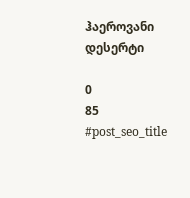ჰაეროვანი დესერტი

0
85
#post_seo_title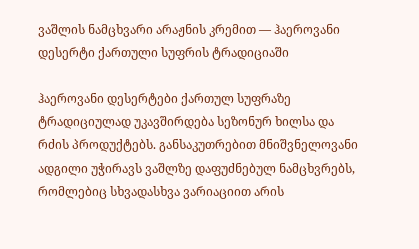ვაშლის ნამცხვარი არაჟნის კრემით — ჰაეროვანი დესერტი ქართული სუფრის ტრადიციაში

ჰაეროვანი დესერტები ქართულ სუფრაზე ტრადიციულად უკავშირდება სეზონურ ხილსა და რძის პროდუქტებს. განსაკუთრებით მნიშვნელოვანი ადგილი უჭირავს ვაშლზე დაფუძნებულ ნამცხვრებს, რომლებიც სხვადასხვა ვარიაციით არის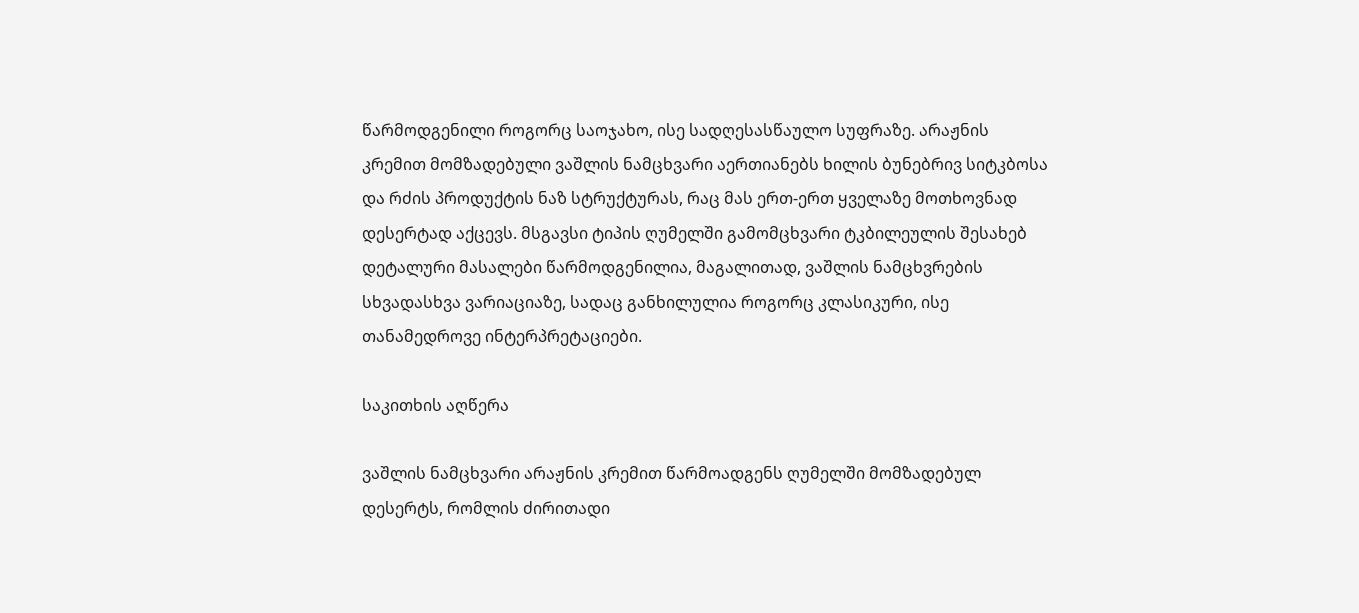წარმოდგენილი როგორც საოჯახო, ისე სადღესასწაულო სუფრაზე. არაჟნის კრემით მომზადებული ვაშლის ნამცხვარი აერთიანებს ხილის ბუნებრივ სიტკბოსა და რძის პროდუქტის ნაზ სტრუქტურას, რაც მას ერთ-ერთ ყველაზე მოთხოვნად დესერტად აქცევს. მსგავსი ტიპის ღუმელში გამომცხვარი ტკბილეულის შესახებ დეტალური მასალები წარმოდგენილია, მაგალითად, ვაშლის ნამცხვრების სხვადასხვა ვარიაციაზე, სადაც განხილულია როგორც კლასიკური, ისე თანამედროვე ინტერპრეტაციები.

საკითხის აღწერა

ვაშლის ნამცხვარი არაჟნის კრემით წარმოადგენს ღუმელში მომზადებულ დესერტს, რომლის ძირითადი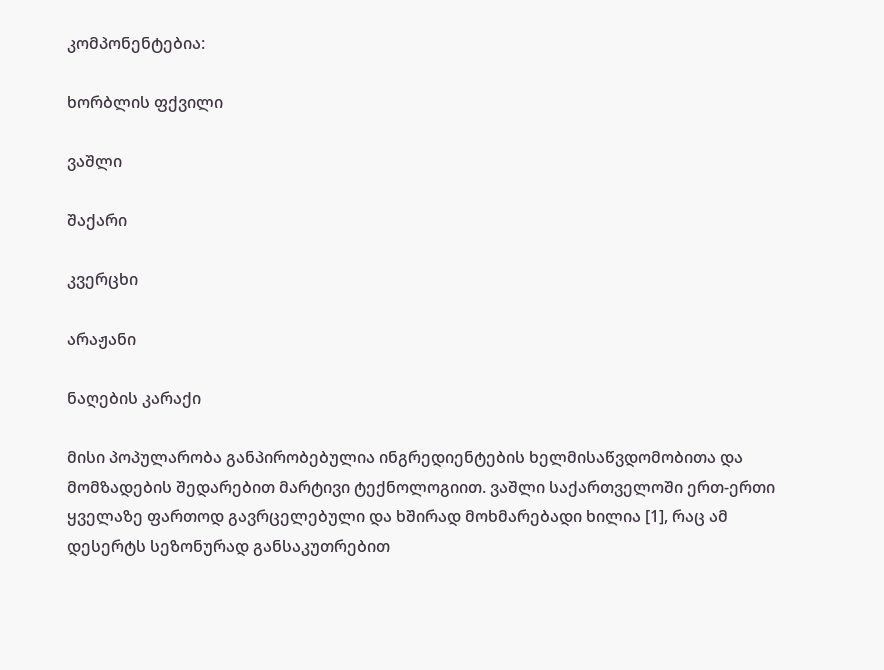კომპონენტებია:

ხორბლის ფქვილი

ვაშლი

შაქარი

კვერცხი

არაჟანი

ნაღების კარაქი

მისი პოპულარობა განპირობებულია ინგრედიენტების ხელმისაწვდომობითა და მომზადების შედარებით მარტივი ტექნოლოგიით. ვაშლი საქართველოში ერთ-ერთი ყველაზე ფართოდ გავრცელებული და ხშირად მოხმარებადი ხილია [1], რაც ამ დესერტს სეზონურად განსაკუთრებით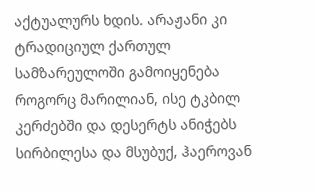აქტუალურს ხდის. არაჟანი კი ტრადიციულ ქართულ სამზარეულოში გამოიყენება როგორც მარილიან, ისე ტკბილ კერძებში და დესერტს ანიჭებს სირბილესა და მსუბუქ, ჰაეროვან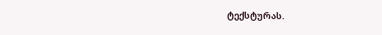ტექსტურას.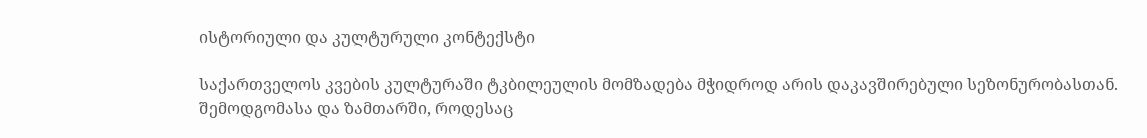ისტორიული და კულტურული კონტექსტი

საქართველოს კვების კულტურაში ტკბილეულის მომზადება მჭიდროდ არის დაკავშირებული სეზონურობასთან. შემოდგომასა და ზამთარში, როდესაც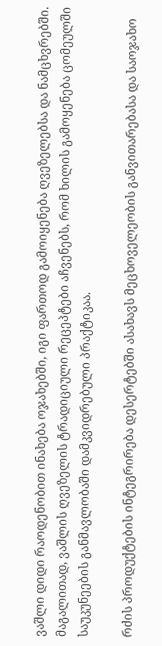ვაშლი დიდი რაოდენობით ინახება ოჯახებში, იგი ფართოდ გამოიყენება ღვეზელებსა და ნამცხვრებში. მაგალითად, ვაშლის ღვეზელის ტრადიციული რეცეპტები აჩვენებს, რომ ხილის გამოყენება ცომეულში საუკუნეების განმავლობაში დამკვიდრებული პრაქტიკაა.

რძის პროდუქტების ინტეგრირება დესერტებში ასახავს მეცხოველეობის განვითარებასა და საოჯახო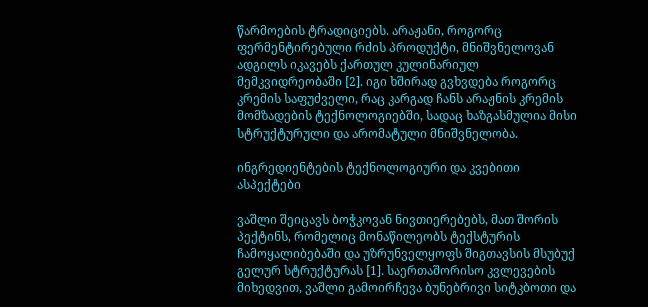წარმოების ტრადიციებს. არაჟანი, როგორც ფერმენტირებული რძის პროდუქტი, მნიშვნელოვან ადგილს იკავებს ქართულ კულინარიულ მემკვიდრეობაში [2]. იგი ხშირად გვხვდება როგორც კრემის საფუძველი, რაც კარგად ჩანს არაჟნის კრემის მომზადების ტექნოლოგიებში, სადაც ხაზგასმულია მისი სტრუქტურული და არომატული მნიშვნელობა.

ინგრედიენტების ტექნოლოგიური და კვებითი ასპექტები

ვაშლი შეიცავს ბოჭკოვან ნივთიერებებს, მათ შორის პექტინს, რომელიც მონაწილეობს ტექსტურის ჩამოყალიბებაში და უზრუნველყოფს შიგთავსის მსუბუქ გელურ სტრუქტურას [1]. საერთაშორისო კვლევების მიხედვით, ვაშლი გამოირჩევა ბუნებრივი სიტკბოთი და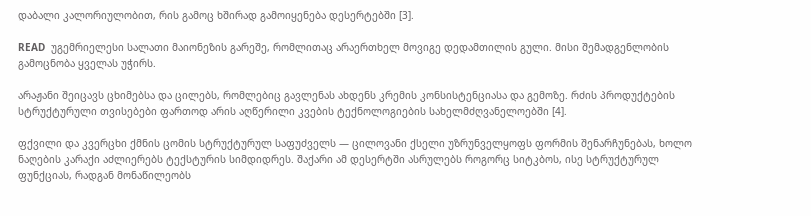დაბალი კალორიულობით, რის გამოც ხშირად გამოიყენება დესერტებში [3].

READ  უგემრიელესი სალათი მაიონეზის გარეშე, რომლითაც არაერთხელ მოვიგე დედამთილის გული. მისი შემადგენლობის გამოცნობა ყველას უჭირს.

არაჟანი შეიცავს ცხიმებსა და ცილებს, რომლებიც გავლენას ახდენს კრემის კონსისტენციასა და გემოზე. რძის პროდუქტების სტრუქტურული თვისებები ფართოდ არის აღწერილი კვების ტექნოლოგიების სახელმძღვანელოებში [4].

ფქვილი და კვერცხი ქმნის ცომის სტრუქტურულ საფუძველს — ცილოვანი ქსელი უზრუნველყოფს ფორმის შენარჩუნებას, ხოლო ნაღების კარაქი აძლიერებს ტექსტურის სიმდიდრეს. შაქარი ამ დესერტში ასრულებს როგორც სიტკბოს, ისე სტრუქტურულ ფუნქციას, რადგან მონაწილეობს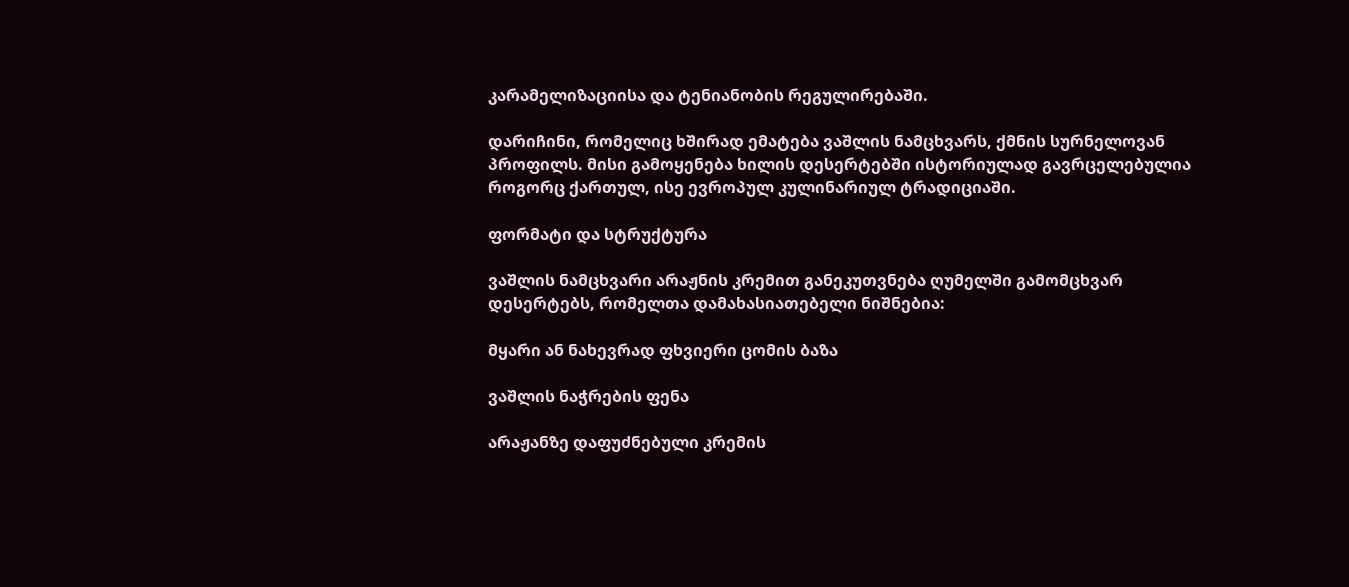კარამელიზაციისა და ტენიანობის რეგულირებაში.

დარიჩინი, რომელიც ხშირად ემატება ვაშლის ნამცხვარს, ქმნის სურნელოვან პროფილს. მისი გამოყენება ხილის დესერტებში ისტორიულად გავრცელებულია როგორც ქართულ, ისე ევროპულ კულინარიულ ტრადიციაში.

ფორმატი და სტრუქტურა

ვაშლის ნამცხვარი არაჟნის კრემით განეკუთვნება ღუმელში გამომცხვარ დესერტებს, რომელთა დამახასიათებელი ნიშნებია:

მყარი ან ნახევრად ფხვიერი ცომის ბაზა

ვაშლის ნაჭრების ფენა

არაჟანზე დაფუძნებული კრემის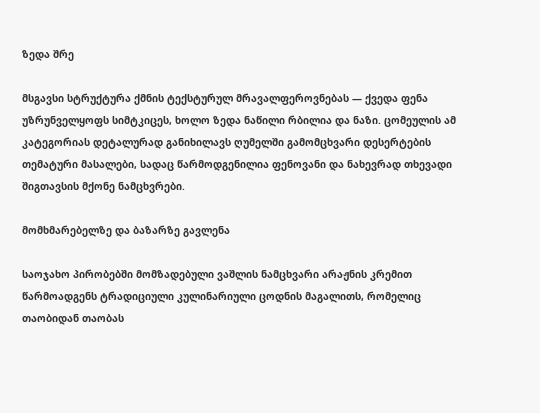ზედა შრე

მსგავსი სტრუქტურა ქმნის ტექსტურულ მრავალფეროვნებას — ქვედა ფენა უზრუნველყოფს სიმტკიცეს, ხოლო ზედა ნაწილი რბილია და ნაზი. ცომეულის ამ კატეგორიას დეტალურად განიხილავს ღუმელში გამომცხვარი დესერტების თემატური მასალები, სადაც წარმოდგენილია ფენოვანი და ნახევრად თხევადი შიგთავსის მქონე ნამცხვრები.

მომხმარებელზე და ბაზარზე გავლენა

საოჯახო პირობებში მომზადებული ვაშლის ნამცხვარი არაჟნის კრემით წარმოადგენს ტრადიციული კულინარიული ცოდნის მაგალითს, რომელიც თაობიდან თაობას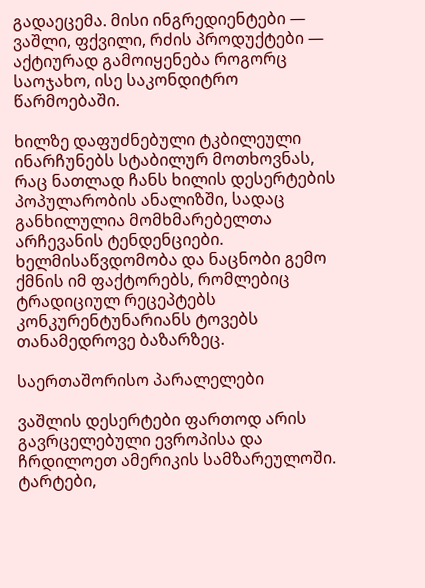გადაეცემა. მისი ინგრედიენტები — ვაშლი, ფქვილი, რძის პროდუქტები — აქტიურად გამოიყენება როგორც საოჯახო, ისე საკონდიტრო წარმოებაში.

ხილზე დაფუძნებული ტკბილეული ინარჩუნებს სტაბილურ მოთხოვნას, რაც ნათლად ჩანს ხილის დესერტების პოპულარობის ანალიზში, სადაც განხილულია მომხმარებელთა არჩევანის ტენდენციები. ხელმისაწვდომობა და ნაცნობი გემო ქმნის იმ ფაქტორებს, რომლებიც ტრადიციულ რეცეპტებს კონკურენტუნარიანს ტოვებს თანამედროვე ბაზარზეც.

საერთაშორისო პარალელები

ვაშლის დესერტები ფართოდ არის გავრცელებული ევროპისა და ჩრდილოეთ ამერიკის სამზარეულოში. ტარტები,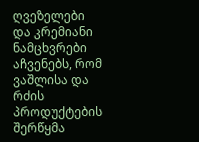ღვეზელები და კრემიანი ნამცხვრები აჩვენებს, რომ ვაშლისა და რძის პროდუქტების შერწყმა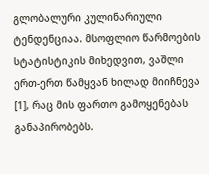გლობალური კულინარიული ტენდენციაა. მსოფლიო წარმოების სტატისტიკის მიხედვით, ვაშლი ერთ-ერთ წამყვან ხილად მიიჩნევა [1], რაც მის ფართო გამოყენებას განაპირობებს.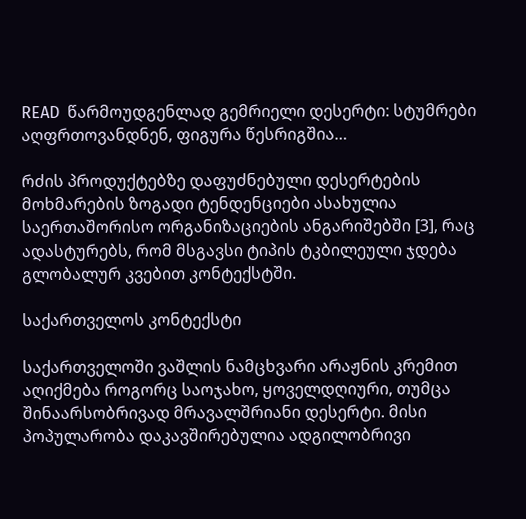READ  წარმოუდგენლად გემრიელი დესერტი: სტუმრები აღფრთოვანდნენ, ფიგურა წესრიგშია…

რძის პროდუქტებზე დაფუძნებული დესერტების მოხმარების ზოგადი ტენდენციები ასახულია საერთაშორისო ორგანიზაციების ანგარიშებში [3], რაც ადასტურებს, რომ მსგავსი ტიპის ტკბილეული ჯდება გლობალურ კვებით კონტექსტში.

საქართველოს კონტექსტი

საქართველოში ვაშლის ნამცხვარი არაჟნის კრემით აღიქმება როგორც საოჯახო, ყოველდღიური, თუმცა შინაარსობრივად მრავალშრიანი დესერტი. მისი პოპულარობა დაკავშირებულია ადგილობრივი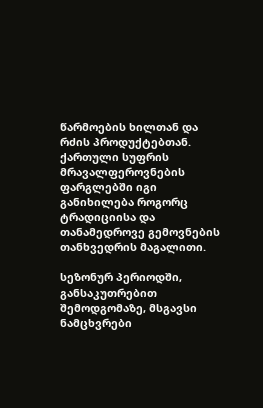წარმოების ხილთან და რძის პროდუქტებთან. ქართული სუფრის მრავალფეროვნების ფარგლებში იგი განიხილება როგორც ტრადიციისა და თანამედროვე გემოვნების თანხვედრის მაგალითი.

სეზონურ პერიოდში, განსაკუთრებით შემოდგომაზე, მსგავსი ნამცხვრები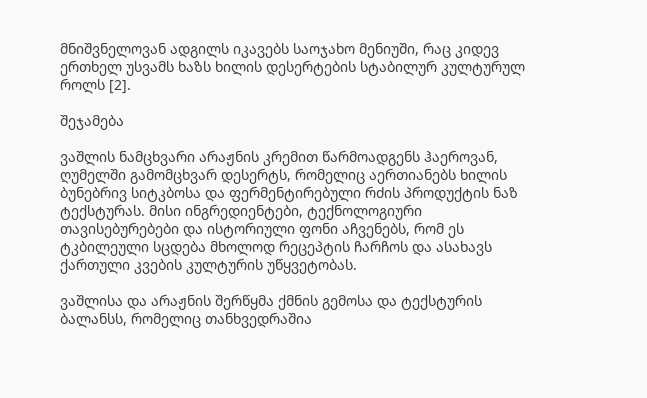მნიშვნელოვან ადგილს იკავებს საოჯახო მენიუში, რაც კიდევ ერთხელ უსვამს ხაზს ხილის დესერტების სტაბილურ კულტურულ როლს [2].

შეჯამება

ვაშლის ნამცხვარი არაჟნის კრემით წარმოადგენს ჰაეროვან, ღუმელში გამომცხვარ დესერტს, რომელიც აერთიანებს ხილის ბუნებრივ სიტკბოსა და ფერმენტირებული რძის პროდუქტის ნაზ ტექსტურას. მისი ინგრედიენტები, ტექნოლოგიური თავისებურებები და ისტორიული ფონი აჩვენებს, რომ ეს ტკბილეული სცდება მხოლოდ რეცეპტის ჩარჩოს და ასახავს ქართული კვების კულტურის უწყვეტობას.

ვაშლისა და არაჟნის შერწყმა ქმნის გემოსა და ტექსტურის ბალანსს, რომელიც თანხვედრაშია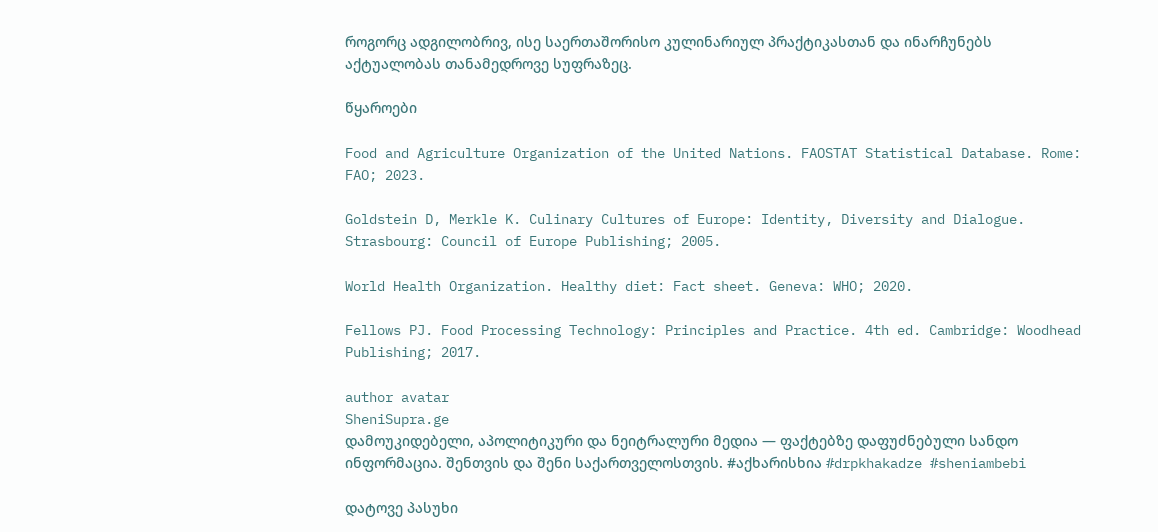როგორც ადგილობრივ, ისე საერთაშორისო კულინარიულ პრაქტიკასთან და ინარჩუნებს აქტუალობას თანამედროვე სუფრაზეც.

წყაროები

Food and Agriculture Organization of the United Nations. FAOSTAT Statistical Database. Rome: FAO; 2023.

Goldstein D, Merkle K. Culinary Cultures of Europe: Identity, Diversity and Dialogue. Strasbourg: Council of Europe Publishing; 2005.

World Health Organization. Healthy diet: Fact sheet. Geneva: WHO; 2020.

Fellows PJ. Food Processing Technology: Principles and Practice. 4th ed. Cambridge: Woodhead Publishing; 2017.

author avatar
SheniSupra.ge
დამოუკიდებელი, აპოლიტიკური და ნეიტრალური მედია — ფაქტებზე დაფუძნებული სანდო ინფორმაცია. შენთვის და შენი საქართველოსთვის. #აქხარისხია #drpkhakadze #sheniambebi

დატოვე პასუხი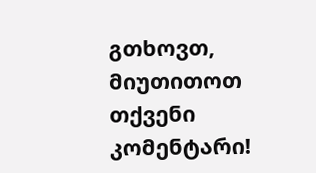გთხოვთ, მიუთითოთ თქვენი კომენტარი!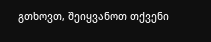გთხოვთ, შეიყვანოთ თქვენი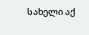სახელი აქ